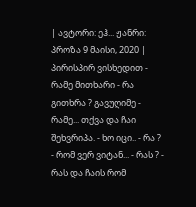| ავტორი: ეჰ... ჟანრი: პროზა 9 მაისი, 2020 |
პირისპირ ვისხედით - რამე მითხარი - რა გითხრა ? გავუღიმე - რამე... თქვა და ჩაი შეხვრიპა. - ხო იცი.. - რა ? - რომ ვერ ვიტან... - რას ? - რას და ჩაის რომ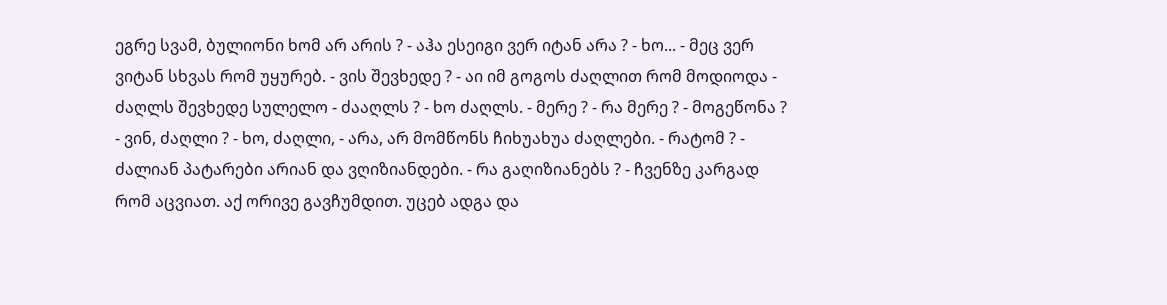ეგრე სვამ, ბულიონი ხომ არ არის ? - აჰა ესეიგი ვერ იტან არა ? - ხო... - მეც ვერ ვიტან სხვას რომ უყურებ. - ვის შევხედე ? - აი იმ გოგოს ძაღლით რომ მოდიოდა - ძაღლს შევხედე სულელო - ძააღლს ? - ხო ძაღლს. - მერე ? - რა მერე ? - მოგეწონა ? - ვინ, ძაღლი ? - ხო, ძაღლი, - არა, არ მომწონს ჩიხუახუა ძაღლები. - რატომ ? - ძალიან პატარები არიან და ვღიზიანდები. - რა გაღიზიანებს ? - ჩვენზე კარგად რომ აცვიათ. აქ ორივე გავჩუმდით. უცებ ადგა და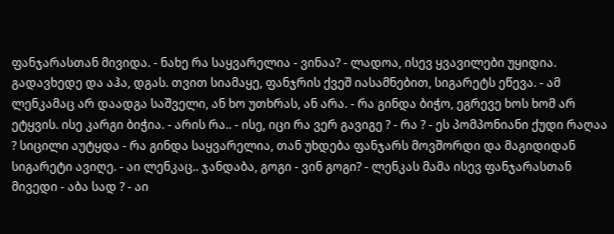ფანჯარასთან მივიდა. - ნახე რა საყვარელია - ვინაა? - ლადოა, ისევ ყვავილები უყიდია. გადავხედე და აჰა, დგას. თვით სიამაყე, ფანჯრის ქვეშ იასამნებით, სიგარეტს ეწევა. - ამ ლენკამაც არ დაადგა საშველი, ან ხო უთხრას, ან არა. - რა გინდა ბიჭო, ეგრევე ხოს ხომ არ ეტყვის. ისე კარგი ბიჭია. - არის რა.. - ისე, იცი რა ვერ გავიგე ? - რა ? - ეს პომპონიანი ქუდი რაღაა ? სიცილი აუტყდა - რა გინდა საყვარელია, თან უხდება ფანჯარს მოვშორდი და მაგიდიდან სიგარეტი ავიღე. - აი ლენკაც.. ჯანდაბა, გოგი - ვინ გოგი? - ლენკას მამა ისევ ფანჯარასთან მივედი - აბა სად ? - აი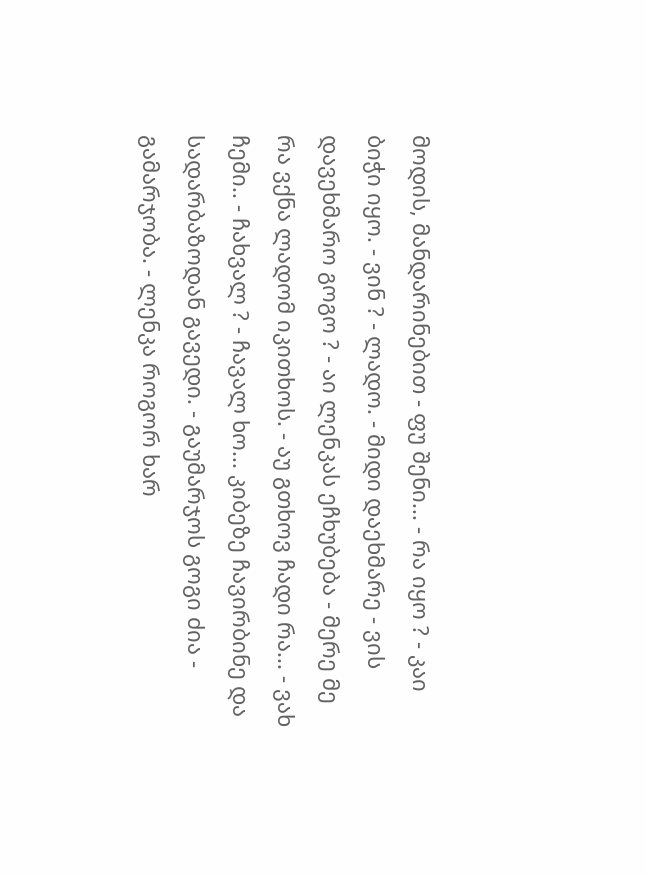მოდის, მანდარინებით - ფუ შენი... - რა იყო ? - კაი ბიჭი იყო. - ვინ ? - ლადო. - მიდი დაეხმარე - ვის დავეხმარო გოგო ? - აი ლენკას ეჩხუბება - მერე მე რა ვქნა ლადომ იკითხოს. - აუ გთხოვ ჩადი რა... - ვახ ჩემი.. - ჩახვალ ? - ჩავალ ხო... კიბეზე ჩავირბინე და სადარბაზოდან გავედი. - გაუმარჯოს გოგი ძია - გამარჯობა. - ლენკა როგორ ხარ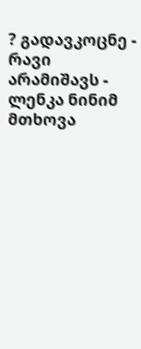? გადავკოცნე - რავი არამიშავს - ლენკა ნინიმ მთხოვა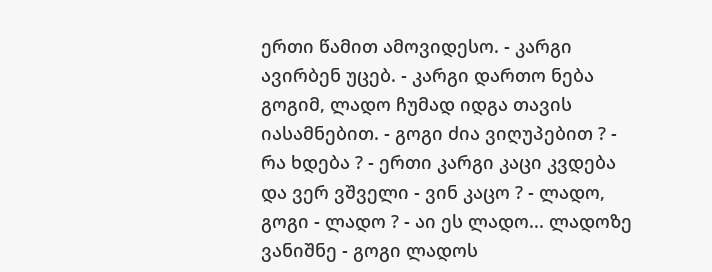ერთი წამით ამოვიდესო. - კარგი ავირბენ უცებ. - კარგი დართო ნება გოგიმ, ლადო ჩუმად იდგა თავის იასამნებით. - გოგი ძია ვიღუპებით ? - რა ხდება ? - ერთი კარგი კაცი კვდება და ვერ ვშველი - ვინ კაცო ? - ლადო, გოგი - ლადო ? - აი ეს ლადო... ლადოზე ვანიშნე - გოგი ლადოს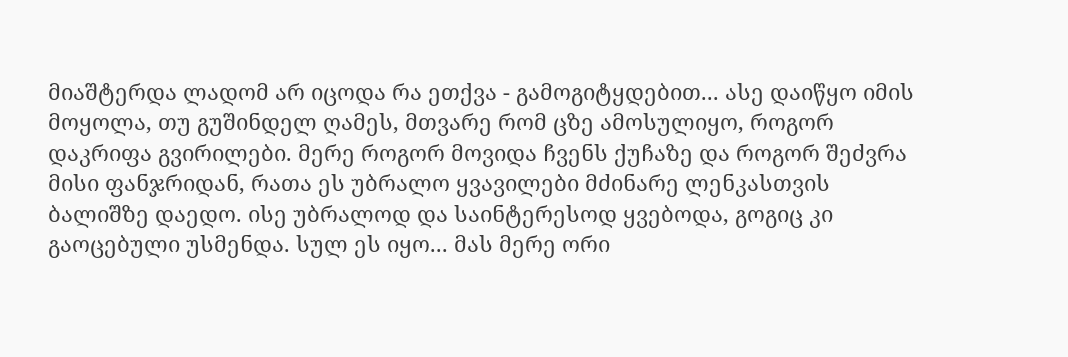მიაშტერდა ლადომ არ იცოდა რა ეთქვა - გამოგიტყდებით... ასე დაიწყო იმის მოყოლა, თუ გუშინდელ ღამეს, მთვარე რომ ცზე ამოსულიყო, როგორ დაკრიფა გვირილები. მერე როგორ მოვიდა ჩვენს ქუჩაზე და როგორ შეძვრა მისი ფანჯრიდან, რათა ეს უბრალო ყვავილები მძინარე ლენკასთვის ბალიშზე დაედო. ისე უბრალოდ და საინტერესოდ ყვებოდა, გოგიც კი გაოცებული უსმენდა. სულ ეს იყო... მას მერე ორი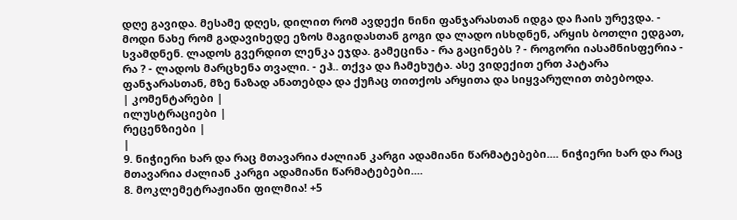დღე გავიდა. მესამე დღეს, დილით რომ ავდექი ნინი ფანჯარასთან იდგა და ჩაის ურევდა. - მოდი ნახე რომ გადავიხედე ეზოს მაგიდასთან გოგი და ლადო ისხდნენ, არყის ბოთლი ედგათ, სვამდნენ. ლადოს გვერდით ლენკა ეჯდა. გამეცინა - რა გაცინებს ? - როგორი იასამნისფერია - რა ? - ლადოს მარცხენა თვალი. - ეჰ.. თქვა და ჩამეხუტა. ასე ვიდექით ერთ პატარა ფანჯარასთან, მზე ნაზად ანათებდა და ქუჩაც თითქოს არყითა და სიყვარულით თბებოდა.
| კომენტარები |
ილუსტრაციები |
რეცენზიები |
|
9. ნიჭიერი ხარ და რაც მთავარია ძალიან კარგი ადამიანი წარმატებები.... ნიჭიერი ხარ და რაც მთავარია ძალიან კარგი ადამიანი წარმატებები....
8. მოკლემეტრაჟიანი ფილმია! +5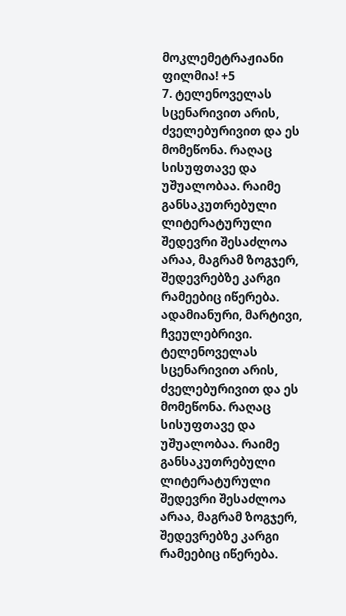მოკლემეტრაჟიანი ფილმია! +5
7. ტელენოველას სცენარივით არის, ძველებურივით და ეს მომეწონა. რაღაც სისუფთავე და უშუალობაა. რაიმე განსაკუთრებული ლიტერატურული შედევრი შესაძლოა არაა, მაგრამ ზოგჯერ, შედევრებზე კარგი რამეებიც იწერება. ადამიანური, მარტივი, ჩვეულებრივი. ტელენოველას სცენარივით არის, ძველებურივით და ეს მომეწონა. რაღაც სისუფთავე და უშუალობაა. რაიმე განსაკუთრებული ლიტერატურული შედევრი შესაძლოა არაა, მაგრამ ზოგჯერ, შედევრებზე კარგი რამეებიც იწერება.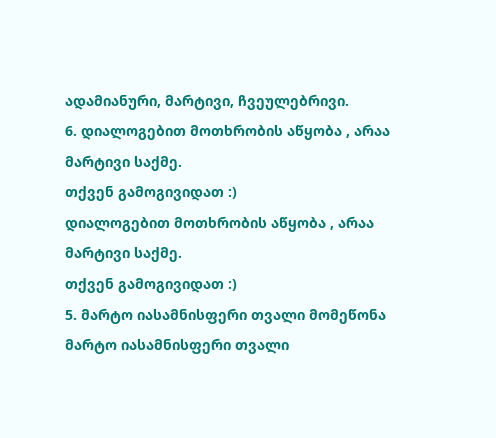ადამიანური, მარტივი, ჩვეულებრივი.
6. დიალოგებით მოთხრობის აწყობა , არაა მარტივი საქმე.
თქვენ გამოგივიდათ :)
დიალოგებით მოთხრობის აწყობა , არაა მარტივი საქმე.
თქვენ გამოგივიდათ :)
5. მარტო იასამნისფერი თვალი მომეწონა მარტო იასამნისფერი თვალი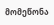მომეწონა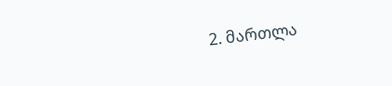2. მართლა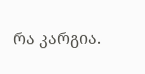რა კარგია.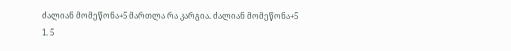ძალიან მომეწონა+5 მართლა რა კარგია. ძალიან მომეწონა+5
1. 5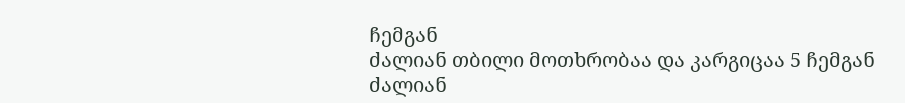ჩემგან
ძალიან თბილი მოთხრობაა და კარგიცაა 5 ჩემგან
ძალიან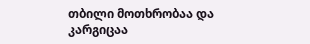თბილი მოთხრობაა და კარგიცაა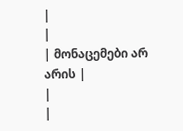|
|
| მონაცემები არ არის |
|
|